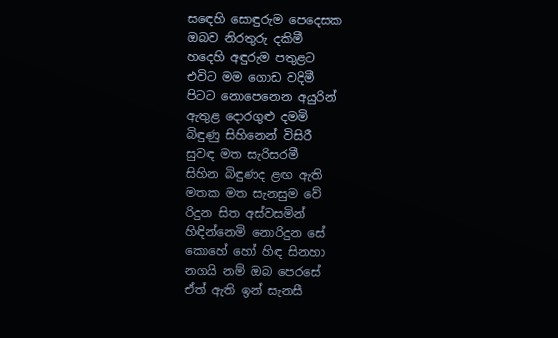සඳෙහි සොඳුරුම පෙදෙසක
ඔබව නිරතුරු දකිමී
හදෙහි අඳුරුම පතුළට
එවිට මම ගොඩ වදිමී
පිටට නොපෙනෙන අයුරින්
ඇතුළ දොරගුළු දමමි
බිඳුණු සිහිනෙන් විසිරී
සුවඳ මත සැරිසරමී
සිහින බිඳුණද ළඟ ඇති
මතක මත සැනසුම වේ
රිදුන සිත අස්වසමින්
හිඳින්නෙමි නොරිදුන සේ
කොහේ හෝ හිඳ සිනහා
නගයි නම් ඔබ පෙරසේ
ඒත් ඇති ඉන් සැනසී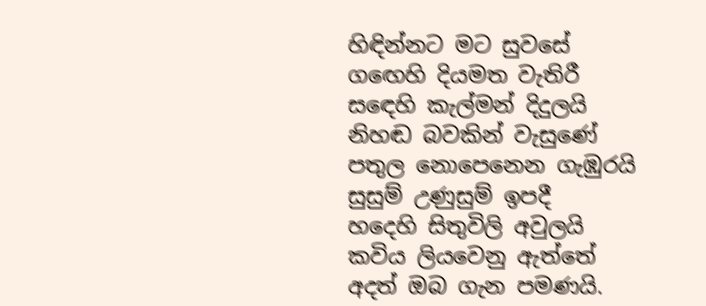හිඳින්නට මට සුවසේ
ගඟෙහි දියමත වැතිරී
සඳෙහි කැල්මන් දිදුලයි
නිහඬ බවකින් වැසුණේ
පතුල නොපෙනෙන ගැඹුරයි
සුසුම් උණුසුම් ඉපදී
හදෙහි සිතුවිලි අවුලයි
කවිය ලියවෙනු ඇත්තේ
අදත් ඔබ ගැන පමණයි.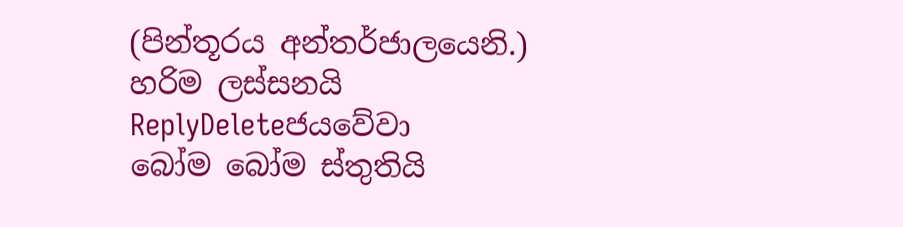(පින්තූරය අන්තර්ජාලයෙනි.)
හරිම ලස්සනයි
ReplyDeleteජයවේවා
බෝම බෝම ස්තුතියි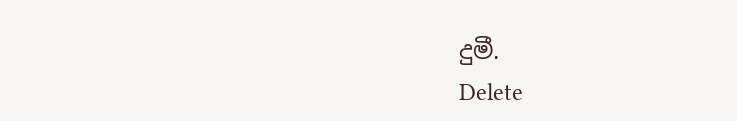දුමී.
Delete